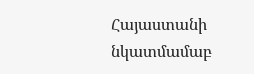Հայաստանի նկատմամաբ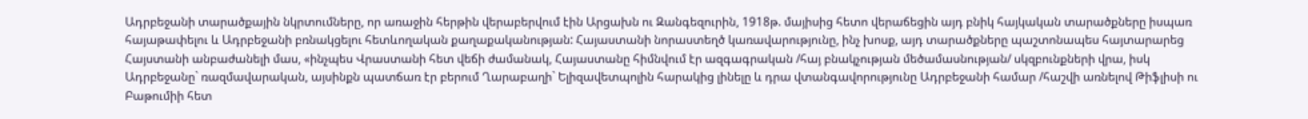Ադրբեջանի տարածքային նկրտումները, որ առաջին հերթին վերաբերվում էին Արցախն ու Զանգեզուրին, 1918թ. մայիսից հետո վերաճեցին այդ բնիկ հայկական տարածքները իսպառ հայաթափելու և Ադրբեջանի բռնակցելու հետևողական քաղաքականության: Հայաստանի նորաստեղծ կառավարությունը, ինչ խոսք, այդ տարածքները պաշտոնապես հայտարարեց Հայստանի անբաժանելի մաս, «ինչպես Վրաստանի հետ վեճի ժամանակ, Հայաստանը հիմնվում էր ազգագրական /հայ բնակչության մեծամասնության/ սկզբունքների վրա, իսկ Ադրբեջանը` ռազմավարական, այսինքն պատճառ էր բերում Ղարաբաղի` Ելիզավետպոլին հարակից լինելը և դրա վտանգավորությունը Ադրբեջանի համար /հաշվի առնելով Թիֆլիսի ու Բաթումիի հետ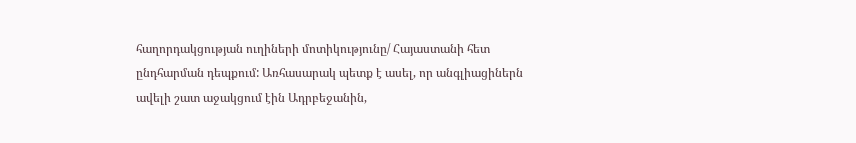հաղորդակցության ուղիների մոտիկությունը/ Հայաստանի հետ ընդհարման դեպքում: Առհասարակ պետք է ասել, որ անգլիացիներն ավելի շատ աջակցում էին Ադրբեջանին,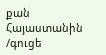քան Հայաստանին /գուցե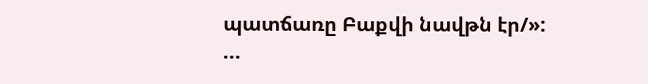պատճառը Բաքվի նավթն էր/»:
...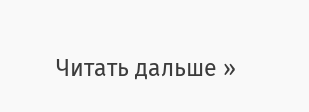Читать дальше »